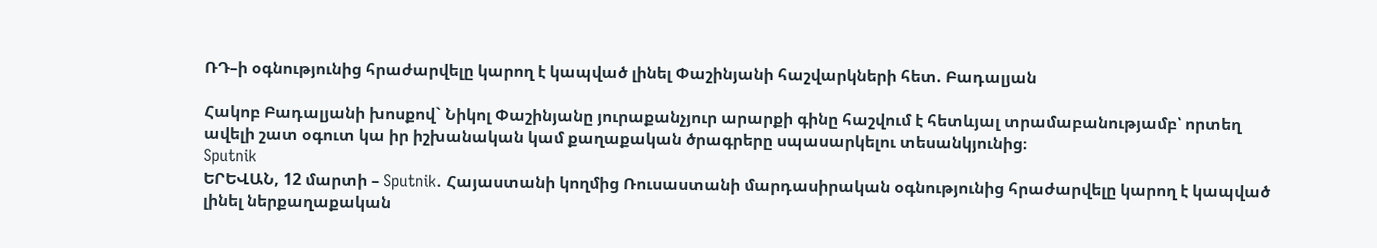ՌԴ–ի օգնությունից հրաժարվելը կարող է կապված լինել Փաշինյանի հաշվարկների հետ. Բադալյան

Հակոբ Բադալյանի խոսքով` Նիկոլ Փաշինյանը յուրաքանչյուր արարքի գինը հաշվում է հետևյալ տրամաբանությամբ՝ որտեղ ավելի շատ օգուտ կա իր իշխանական կամ քաղաքական ծրագրերը սպասարկելու տեսանկյունից։
Sputnik
ԵՐԵՎԱՆ, 12 մարտի – Sputnik. Հայաստանի կողմից Ռուսաստանի մարդասիրական օգնությունից հրաժարվելը կարող է կապված լինել ներքաղաքական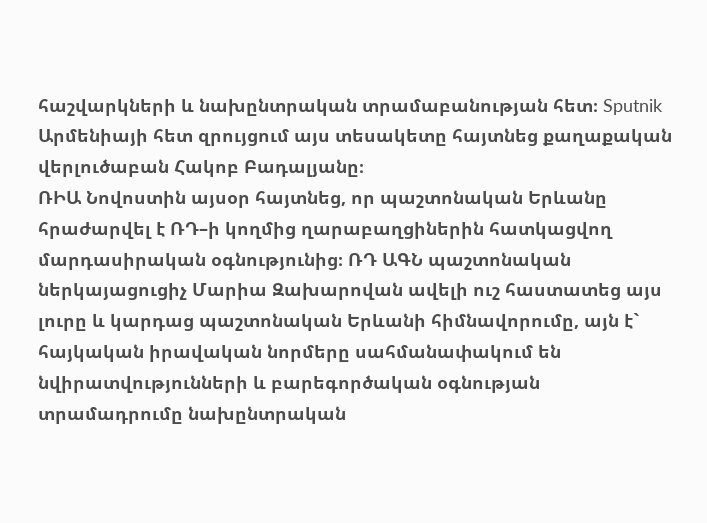հաշվարկների և նախընտրական տրամաբանության հետ։ Sputnik Արմենիայի հետ զրույցում այս տեսակետը հայտնեց քաղաքական վերլուծաբան Հակոբ Բադալյանը։
ՌԻԱ Նովոստին այսօր հայտնեց, որ պաշտոնական Երևանը հրաժարվել է ՌԴ–ի կողմից ղարաբաղցիներին հատկացվող մարդասիրական օգնությունից։ ՌԴ ԱԳՆ պաշտոնական ներկայացուցիչ Մարիա Զախարովան ավելի ուշ հաստատեց այս լուրը և կարդաց պաշտոնական Երևանի հիմնավորումը, այն է` հայկական իրավական նորմերը սահմանափակում են նվիրատվությունների և բարեգործական օգնության տրամադրումը նախընտրական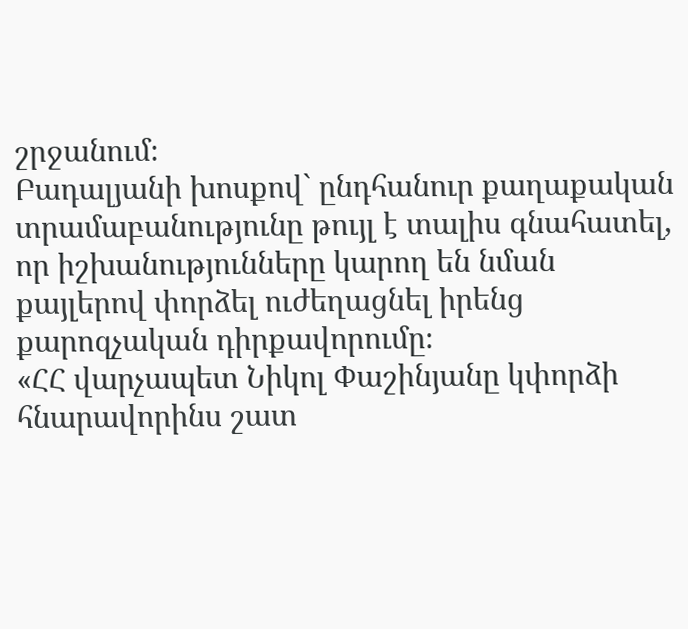շրջանում։
Բադալյանի խոսքով` ընդհանուր քաղաքական տրամաբանությունը թույլ է տալիս գնահատել, որ իշխանությունները կարող են նման քայլերով փորձել ուժեղացնել իրենց քարոզչական դիրքավորումը։
«ՀՀ վարչապետ Նիկոլ Փաշինյանը կփորձի հնարավորինս շատ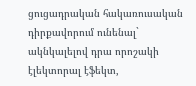ցուցադրական հակառուսական դիրքավորում ունենալ` ակնկալելով դրա որոշակի էլեկտորալ էֆեկտ,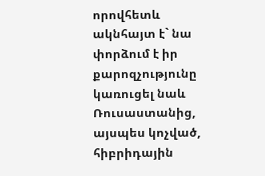որովհետև ակնհայտ է` նա փորձում է իր քարոզչությունը կառուցել նաև Ռուսաստանից, այսպես կոչված, հիբրիդային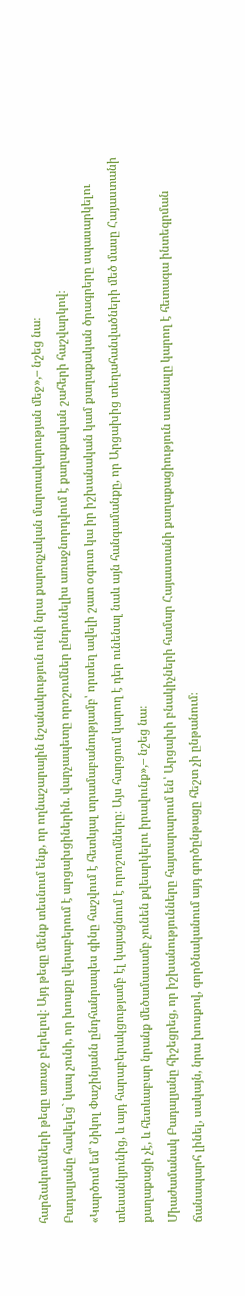հարձակումների թեզը առաջ բերելով։ Այդ թեզը մենք տեսնում ենք, որ ողնաշարային նշանակություն ունի նրա քարոզչական մարտավարության մեջ»,– նշեց նա։
Բադալյանը հավելեց` կապ չունի, որ խոսքը վերաբերում է արցախցիներին. վարչապետը որոշումներ ընդունելիս առաջնորդվում է քաղաքական շահերի հաշվարկով։
«Կարծում եմ՝ Նիկոլ Փաշինյանն ընդհանրապես գինը հաշվում է հետևյալ տրամաբանությամբ՝ որտեղ ավելի շատ օգուտ կա իր իշխանական կամ քաղաքական ծրագրերը սպասարկելու տեսանկյունից, և այդ հարաբերակցությամբ էլ կայացնում է որոշումները։ Այս հարցում կարող է դեր ունենալ նաև այն հանգամանքը, որ Արցախից տեղահանվածների մեծ մասը Հայաստանի քաղաքացի չէ, և հետևաբար նրանք մեծամասամբ չունեն քվեարկելու իրավունք»,– նշեց նա։
Միաժամանակ Բադալյանը հիշեցրեց, որ իշխանությունները հայտարարում են՝ Արցախի բնակիչների համար Հայաստանի քաղաքացիություն ստանալը կարող է հետագա ինտեգրման ճանապարհ լինել, սակայն, նրա խոսքով, գործնականում այդ գործընթացը հեշտ չի ընթանում։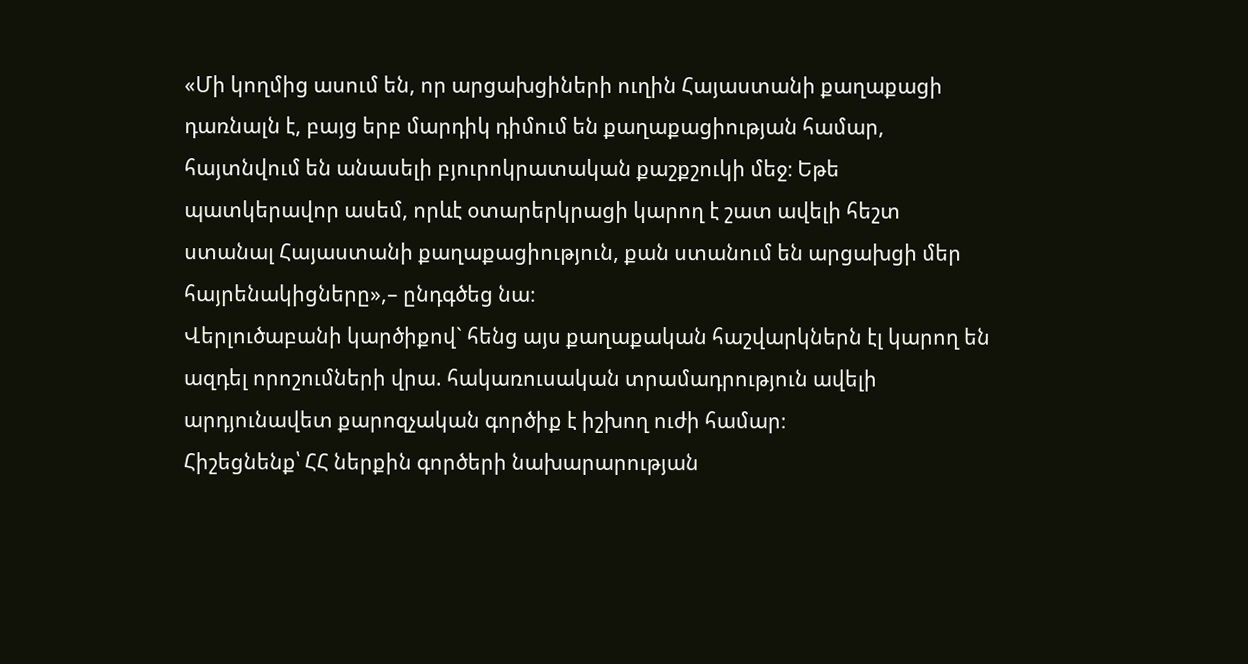«Մի կողմից ասում են, որ արցախցիների ուղին Հայաստանի քաղաքացի դառնալն է, բայց երբ մարդիկ դիմում են քաղաքացիության համար, հայտնվում են անասելի բյուրոկրատական քաշքշուկի մեջ։ Եթե պատկերավոր ասեմ, որևէ օտարերկրացի կարող է շատ ավելի հեշտ ստանալ Հայաստանի քաղաքացիություն, քան ստանում են արցախցի մեր հայրենակիցները»,– ընդգծեց նա։
Վերլուծաբանի կարծիքով` հենց այս քաղաքական հաշվարկներն էլ կարող են ազդել որոշումների վրա. հակառուսական տրամադրություն ավելի արդյունավետ քարոզչական գործիք է իշխող ուժի համար։
Հիշեցնենք՝ ՀՀ ներքին գործերի նախարարության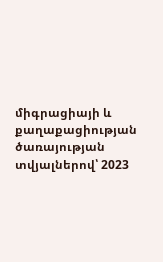միգրացիայի և քաղաքացիության ծառայության տվյալներով՝ 2023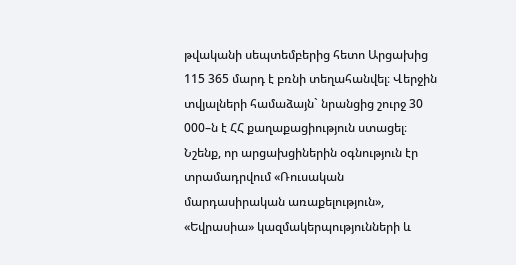թվականի սեպտեմբերից հետո Արցախից 115 365 մարդ է բռնի տեղահանվել։ Վերջին տվյալների համաձայն` նրանցից շուրջ 30 000–ն է ՀՀ քաղաքացիություն ստացել։
Նշենք, որ արցախցիներին օգնություն էր տրամադրվում «Ռուսական մարդասիրական առաքելություն», «Եվրասիա» կազմակերպությունների և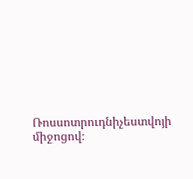Ռոսսոտրուդնիչեստվոյի միջոցով։